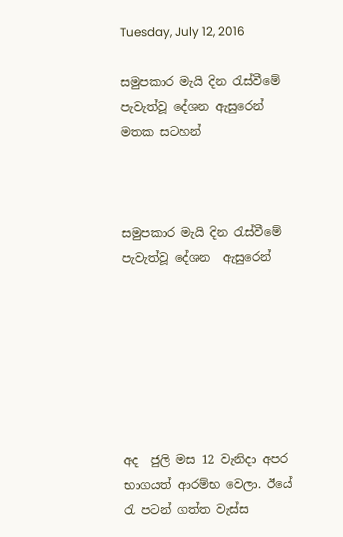Tuesday, July 12, 2016

සමුපකාර මැයි දින රැස්වීමේ පැවැත්වූ දේශන ඇසුරෙන් මතක සටහන්



සමුපකාර මැයි දින රැස්වීමේ පැවැත්වූ දේශන  ඇසුරෙන්







අද  ජුලි මස 12 වැනිදා අපර භාගයත් ආරම්භ වෙලා. ඊයේ රැ පටන් ගත්ත වැස්ස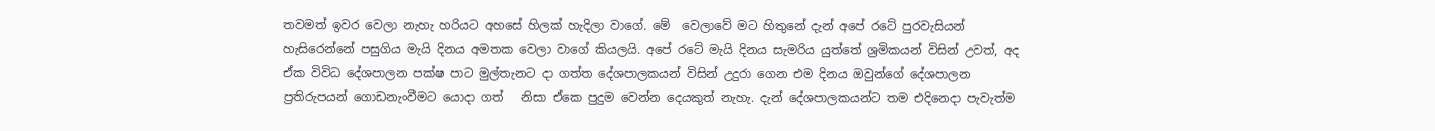තවමත් ඉවර වෙලා නැහැ හරියට අහසේ හිලක් හැදිලා වාගේ. මේ  වෙලාවේ මට හිතුනේ දැන් අපේ රටේ පුරවැසියන්  හැසිරෙන්නේ පසුගිය මැයි දිනය අමතක වෙලා වාගේ කියලයි. අපේ රටේ මැයි දිනය සැමරිය යුත්තේ ශ්‍රමිකයන් විසින් උවත්, අද ඒක විවිධ දේශපාලන පක්ෂ පාට මුල්තැනට දා ගත්ත දේශපාලකයන් විසින් උදුරා ගෙන එම දිනය ඔවුන්ගේ දේශපාලන ප්‍රතිරුපයන් ගොඩනැංවීමට යොදා ගත්   නිසා ඒකෙ පුදුම වෙන්න දෙයකුත් නැහැ. දැන් දේශපාලකයන්ට තම එදිනෙදා පැවැත්ම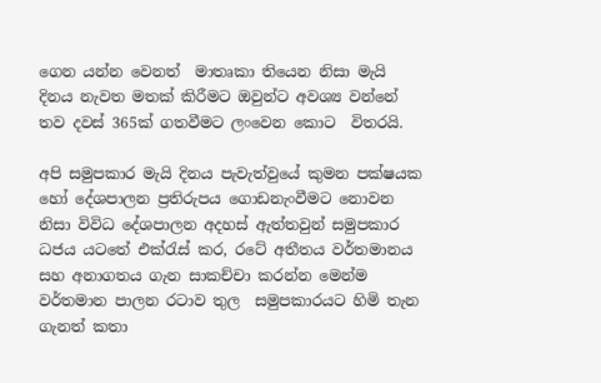ගෙන යන්න වෙනත්  මාතෘකා තියෙන නිසා මැයි දිනය නැවත මතක් කිරීමට ඔවුන්ට අවශ්‍ය වන්නේ තව දවස් 365ක් ගතවීමට ලංවෙන කොට  විතරයි.

අපි සමුපකාර මැයි දිනය පැවැත්වුයේ කුමන පක්ෂයක හෝ දේශපාලන ප්‍රතිරුපය ගොඩනැංවීමට නොවන නිසා විවිධ දේශපාලන අදහස් ඇත්තවුන් සමුපකාර ධජය යටතේ එක්රැස් කර, රටේ අතීතය වර්තමානය සහ අනාගතය ගැන සාකච්චා කරන්න මෙන්ම වර්තමාන පාලන රටාව තුල  සමුපකාරයට හිමි තැන ගැනත් කතා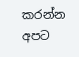කරන්න  අපට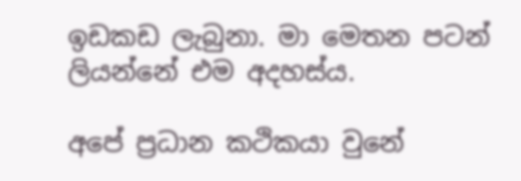ඉඩකඩ ලැබුනා. මා මෙතන පටන් ලියන්නේ එම අදහස්ය.

අපේ ප්‍රධාන කථිකයා වුනේ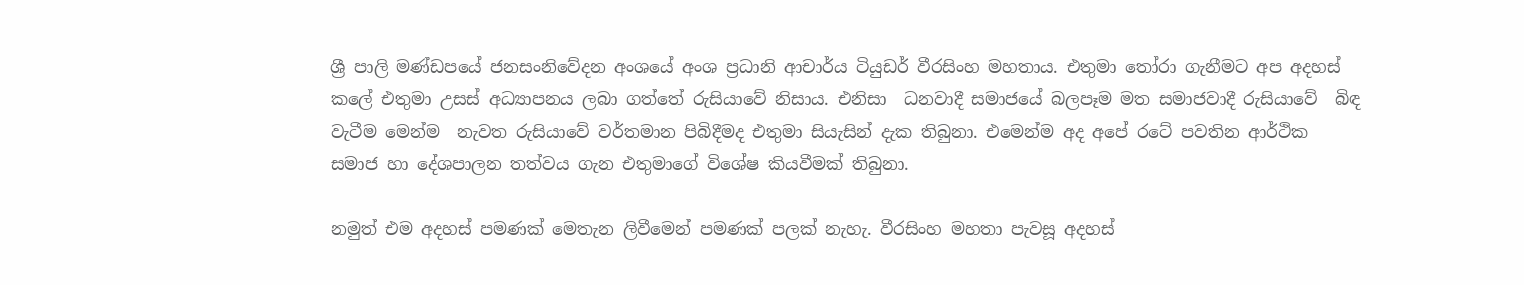ශ්‍රී පාලි මණ්ඩපයේ ජනසංනිවේදන අංශයේ අංශ ප්‍රධානි ආචාර්ය ටියුඩර් වීරසිංහ මහතාය. එතුමා තෝරා ගැනීමට අප අදහස් කලේ එතුමා උසස් අධ්‍යාපනය ලබා ගත්තේ රුසියාවේ නිසාය. එනිසා  ධනවාදී සමාජයේ බලපෑම මත සමාජවාදී රුසියාවේ  බිඳ වැටීම මෙන්ම  නැවත රුසියාවේ වර්තමාන පිබිදීමද එතුමා සියැසින් දැක තිබුනා. එමෙන්ම අද අපේ රටේ පවතින ආර්ථික සමාජ හා දේශපාලන තත්වය ගැන එතුමාගේ විශේෂ කියවීමක් තිබුනා.

නමුත් එම අදහස් පමණක් මෙතැන ලිවීමෙන් පමණක් පලක් නැහැ. වීරසිංහ මහතා පැවසූ අදහස්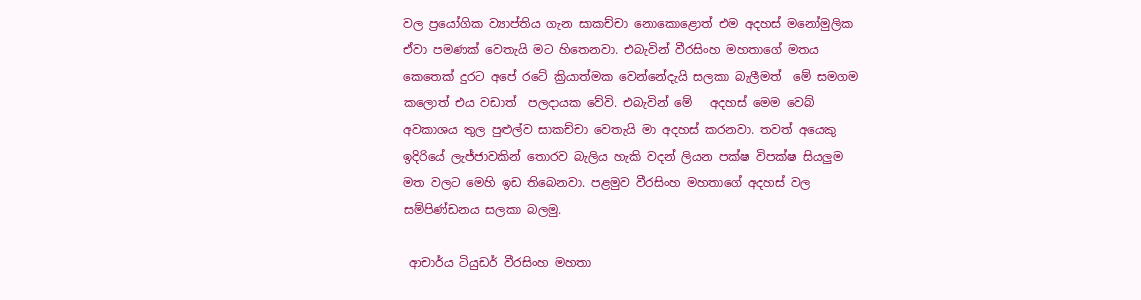වල ප්‍රයෝගික ව්‍යාප්තිය ගැන සාකච්චා නොකොළොත් එම අදහස් මනෝමුලික ඒවා පමණක් වෙතැයි මට හිතෙනවා. එබැවින් වීරසිංහ මහතාගේ මතය කෙතෙක් දුරට අපේ රටේ ක්‍රියාත්මක වෙන්නේදැයි සලකා බැලීමත්  මේ සමගම  කලොත් එය වඩාත්  පලදායක වේවි. එබැවින් මේ   අදහස් මෙම වෙබ් අවකාශය තුල පුළුල්ව සාකච්චා වෙතැයි මා අදහස් කරනවා. තවත් අයෙකු ඉදිරියේ ලැජ්ජාවකින් තොරව බැලිය හැකි වදන් ලියන පක්ෂ විපක්ෂ සියලුම  මත වලට මෙහි ඉඩ තිබෙනවා. පළමුව වීරසිංහ මහතාගේ අදහස් වල සම්පිණ්ඩනය සලකා බලමු.

 ආචාර්ය ටියුඩර් වීරසිංහ මහතා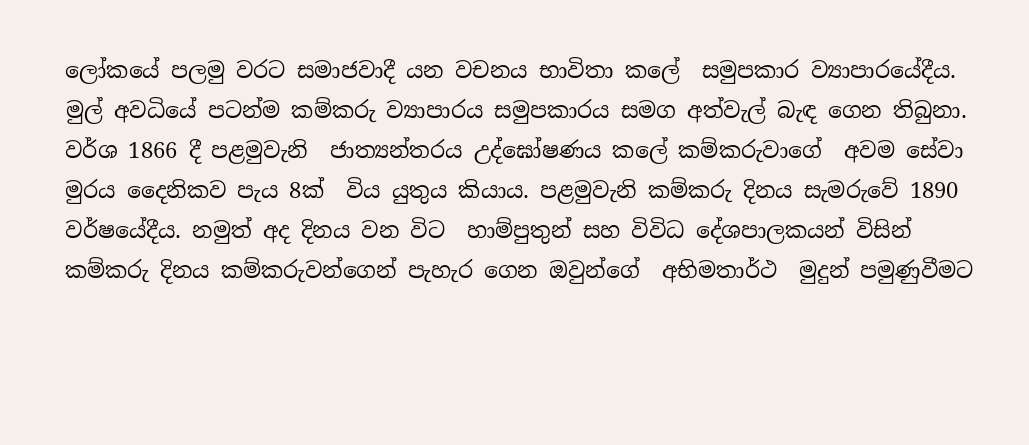ලෝකයේ පලමු වරට සමාජවාදී යන වචනය භාවිතා කලේ  සමුපකාර ව්‍යාපාරයේදීය. මුල් අවධියේ පටන්ම කම්කරු ව්‍යාපාරය සමුපකාරය සමග අත්වැල් බැඳ ගෙන තිබුනා. වර්ශ 1866 දී පළමුවැනි  ජාත්‍යන්තරය උද්ඝෝෂණය කලේ කම්කරුවාගේ  අවම සේවා මුරය දෛනිකව පැය 8ක්  විය යුතුය කියාය. පළමුවැනි කම්කරු දිනය සැමරුවේ 1890 වර්ෂයේදීය. නමුත් අද දිනය වන විට  හාම්පුතුන් සහ විවිධ දේශපාලකයන් විසින් කම්කරු දිනය කම්කරුවන්ගෙන් පැහැර ගෙන ඔවුන්ගේ  අභිමතාර්ථ  මුදුන් පමුණුවීමට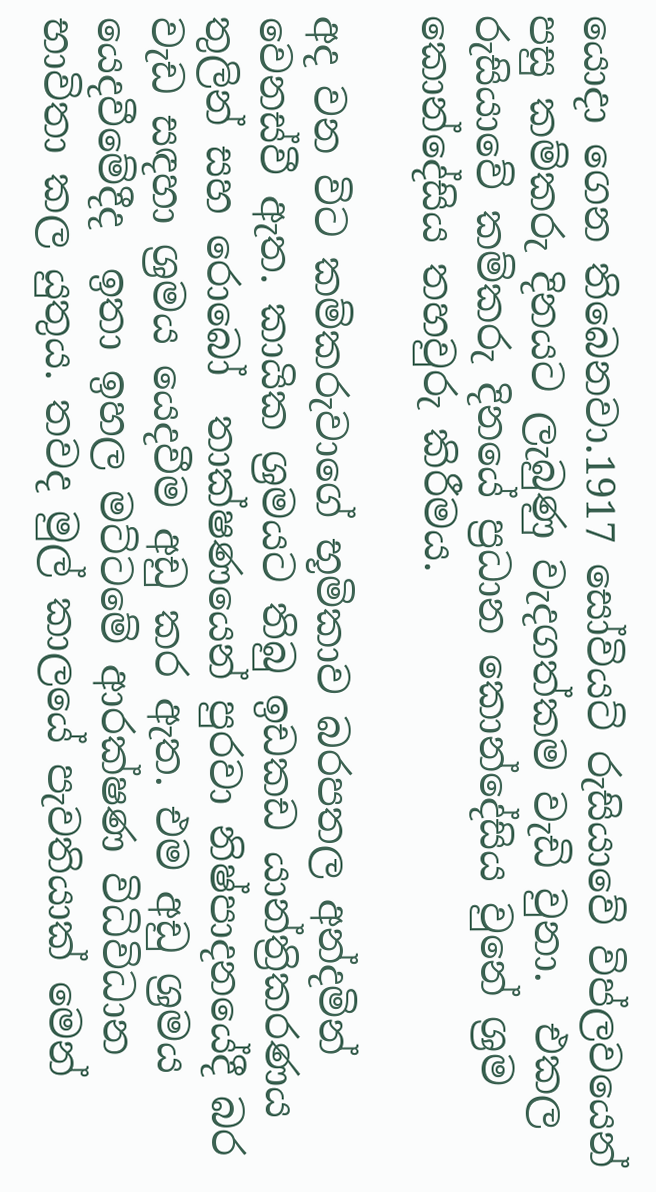යොදා ගෙන තිබෙනවා.1917 සෝවියට් රුසියාවේ විප්ලවයෙන් පසු කම්කරු දිනයට ලැබුණු වැදගත්කම වැඩි වුනා.  එකල රුසියාවේ කම්කරු දිනයේ ප්‍රධාන කොන්දේසිය වුනේ ශ්‍රම කොන්දේසිය තහවුරු කිරීමය.

අද වන විට කම්කරුවාගේ භූමිකාව බරපතල අන්දමින් වෙනස්වී ඇත. කායික ශ්‍රමයට තිබු ඉඩකඩ යාන්ත්‍රිකරණය තුලින් සහ රොබෝ  තාක්ෂණයෙන් පුරවා නිෂ්පාදනයේදී බර වැඩ සඳහා ශ්‍රමය යෙදවීම අඩු කර ඇත. එම අඩු ශ්‍රමය යෙදවීමේදීද  ඉතා ඉහල මට්ටමේ ආරක්ෂණ විධිවිධාන භාවිතා කල යුතුය. තවද මුල් කාලයේ පැවතියාක් මෙන්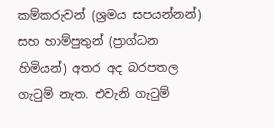කම්කරුවන් (ශ්‍රමය සපයන්නන්)    සහ හාම්පුතුන් (ප්‍රාග්ධන හිමියන්) අතර අද බරපතල ගැටුම් නැත. එවැනි ගැටුම්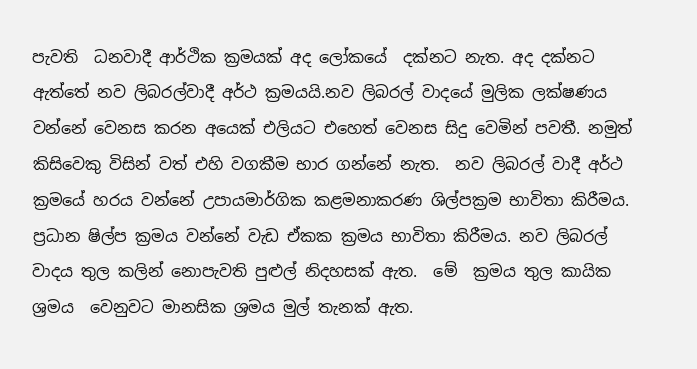පැවති  ධනවාදී ආර්ථික ක්‍රමයක් අද ලෝකයේ  දක්නට නැත. අද දක්නට ඇත්තේ නව ලිබරල්වාදී අර්ථ ක්‍රමයයි.නව ලිබරල් වාදයේ මුලික ලක්ෂණය වන්නේ වෙනස කරන අයෙක් එලියට එහෙත් වෙනස සිදු වෙමින් පවතී. නමුත් කිසිවෙකු විසින් වත් එහි වගකීම භාර ගන්නේ නැත.  නව ලිබරල් වාදී අර්ථ ක්‍රමයේ හරය වන්නේ උපායමාර්ගික කළමනාකරණ ශිල්පක්‍රම භාවිතා කිරීමය. ප්‍රධාන ෂිල්ප ක්‍රමය වන්නේ වැඩ ඒකක ක්‍රමය භාවිතා කිරීමය. නව ලිබරල් වාදය තුල කලින් නොපැවති පුළුල් නිදහසක් ඇත.  මේ  ක්‍රමය තුල කායික ශ්‍රමය  වෙනුවට මානසික ශ්‍රමය මුල් තැනක් ඇත.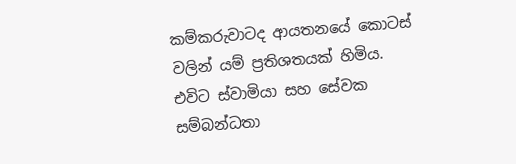කම්කරුවාටද ආයතනයේ කොටස් වලින් යම් ප්‍රතිශතයක් හිමිය. එවිට ස්වාමියා සහ සේවක සම්බන්ධතා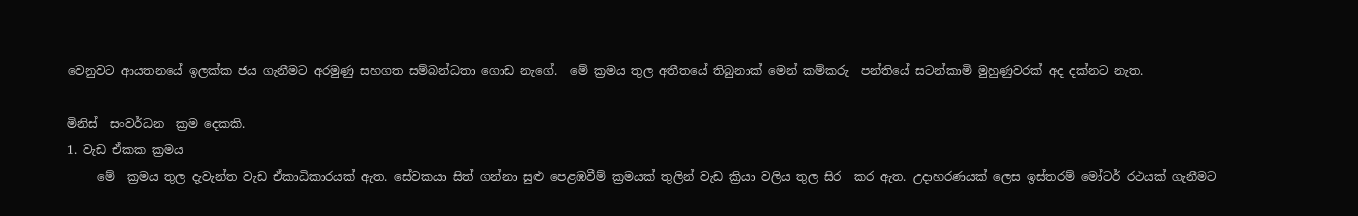වෙනුවට ආයතනයේ ඉලක්ක ජය ගැනීමට අරමුණු සහගත සම්බන්ධතා ගොඩ නැගේ.  මේ ක්‍රමය තුල අතීතයේ තිබුනාක් මෙන් කම්කරු  පන්තියේ සටන්කාමි මුහුණුවරක් අද දක්නට නැත.

මිනිස්  සංවර්ධන  ක්‍රම දෙකකි.
1. වැඩ ඒකක ක්‍රමය
     මේ  ක්‍රමය තුල දැවැන්ත වැඩ ඒකාධිකාරයක් ඇත. සේවකයා සිත් ගන්නා සුළු පෙළඹවීම් ක්‍රමයක් තුලින් වැඩ ක්‍රියා වලිය තුල සිර  කර ඇත. උදාහරණයක් ලෙස ඉස්තරම් මෝටර් රථයක් ගැනීමට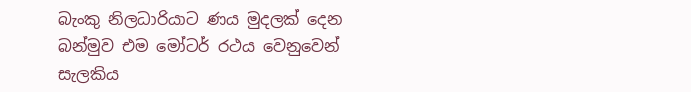බැංකු නිලධාරියාට ණය මුදලක් දෙන බන්මුව එම මෝටර් රථය වෙනුවෙන්  සැලකිය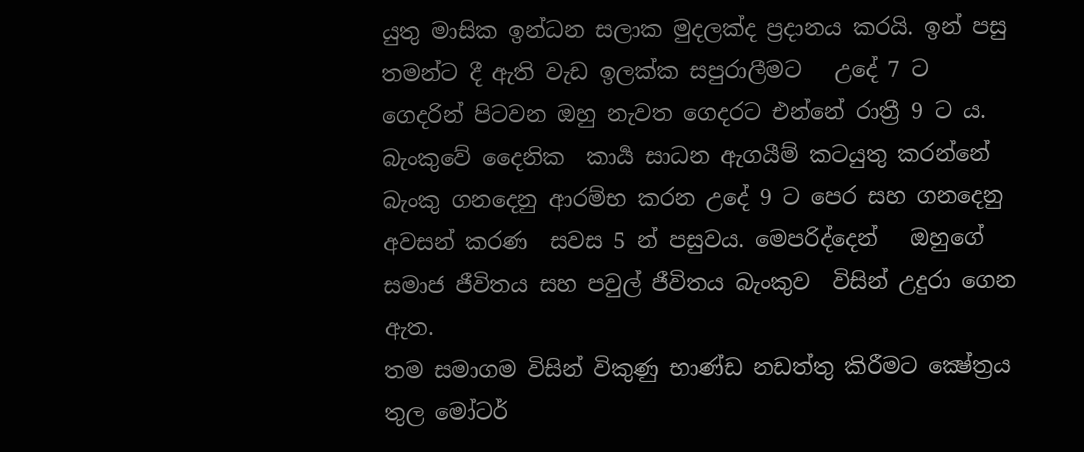යුතු මාසික ඉන්ධන සලාක මුදලක්ද ප්‍රදානය කරයි. ඉන් පසු තමන්ට දී ඇති වැඩ ඉලක්ක සපුරාලීමට   උදේ 7 ට  ගෙදරින් පිටවන ඔහු නැවත ගෙදරට එන්නේ රාත්‍රී 9 ට ය. බැංකුවේ දෛනික  කාර්‍ය සාධන ඇගයීම් කටයුතු කරන්නේ බැංකු ගනදෙනු ආරම්භ කරන උදේ 9 ට පෙර සහ ගනදෙනු අවසන් කරණ  සවස 5 න් පසුවය. මෙපරිද්දෙන්   ඔහුගේ සමාජ ජීවිතය සහ පවුල් ජීවිතය බැංකුව  විසින් උදුරා ගෙන ඇත.
තම සමාගම විසින් විකුණු භාණ්ඩ නඩත්තු කිරීමට ක්‍ෂේත්‍රය තුල මෝටර්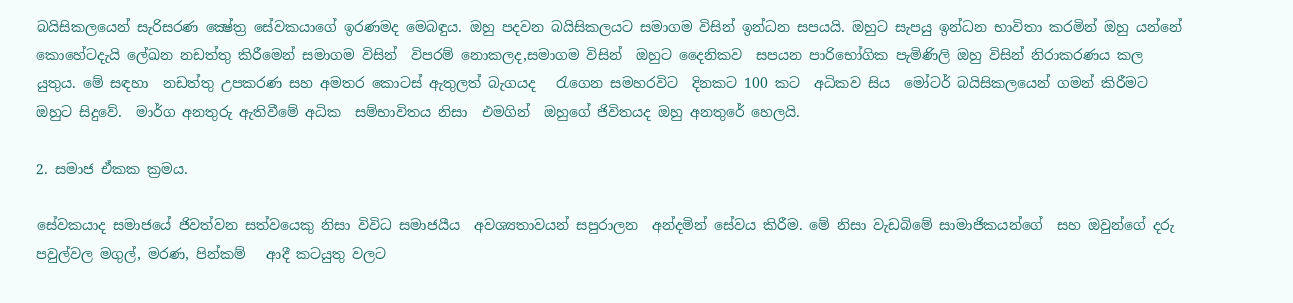බයිසිකලයෙන් සැරිසරණ ක්‍ෂේත්‍ර සේවකයාගේ ඉරණමද මෙබඳුය. ඔහු පදවන බයිසිකලයට සමාගම විසින් ඉන්ධන සපයයි. ඔහුට සැපයු ඉන්ධන භාවිතා කරමින් ඔහු යන්නේ කොහේටදැයි ලේඛන නඩත්තු කිරීමෙන් සමාගම විසින්  විපරම් නොකලද,සමාගම විසින්  ඔහුට දෛනිකව  සපයන පාරිභෝගික පැමිණිලි ඔහු විසින් නිරාකරණය කල යුතුය. මේ සඳහා  නඩත්තු උපකරණ සහ අමතර කොටස් ඇතුලත් බැගයද   රැගෙන සමහරවිට  දිනකට 100 කට  අධිකව සිය  මෝටර් බයිසිකලයෙන් ගමන් කිරීමට ඔහුට සිදුවේ.  මාර්ග අනතුරු ඇතිවීමේ අධික  සම්භාවිතය නිසා  එමගින්  ඔහුගේ ජිවිතයද ඔහු අනතුරේ හෙලයි.

2. සමාජ ඒකක ක්‍රමය.

සේවකයාද සමාජයේ ජිවත්වන සත්වයෙකු නිසා විවිධ සමාජයීය  අවශ්‍යතාවයන් සපුරාලන  අන්දමින් සේවය කිරීම. මේ නිසා වැඩබිමේ සාමාජිකයන්ගේ  සහ ඔවුන්ගේ දරු පවුල්වල මගුල්, මරණ, පින්කම්   ආදී කටයුතු වලට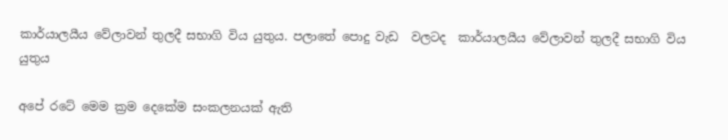කාර්යාලයීය වේලාවන් තුලදී සභාගි විය යුතුය. පලාතේ පොදු වැඩ  වලටද  කාර්යාලයීය වේලාවන් තුලදී සභාගි විය යුතුය

අපේ රටේ මෙම ක්‍රම දෙකේම සංකලනයක් ඇති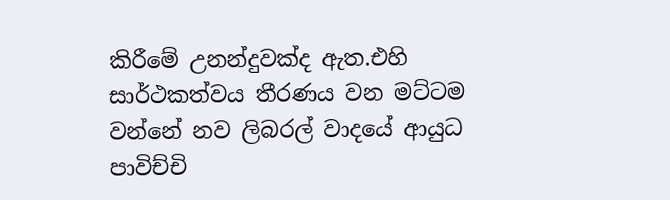කිරීමේ උනන්දුවක්ද ඇත.එහි සාර්ථකත්වය තීරණය වන මට්ටම වන්නේ නව ලිබරල් වාදයේ ආයුධ  පාවිච්චි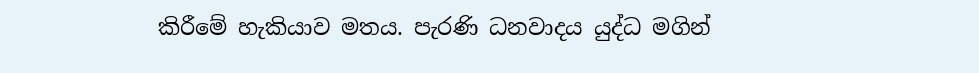කිරීමේ හැකියාව මතය. පැරණි ධනවාදය යුද්ධ මගින්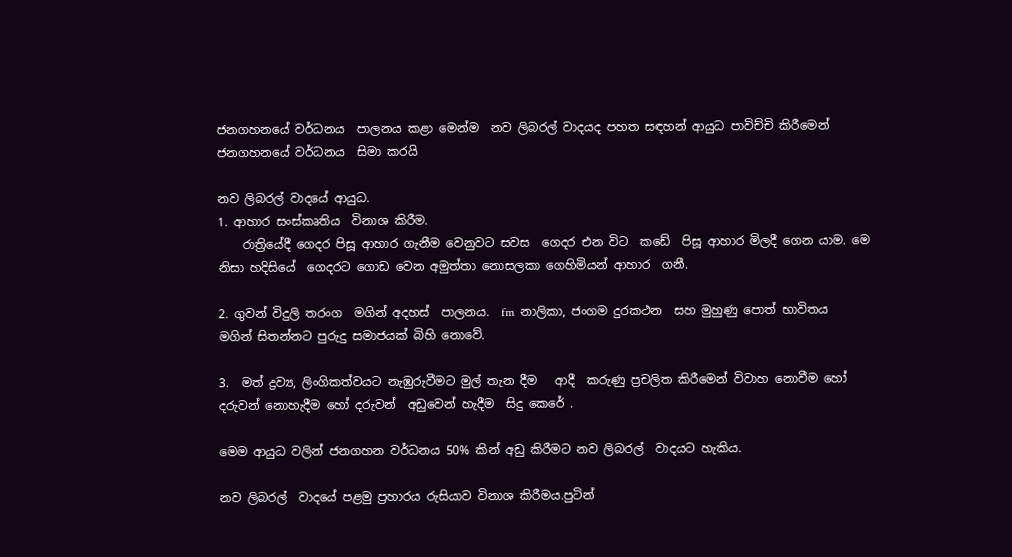ජනගහනයේ වර්ධනය  පාලනය කළා මෙන්ම  නව ලිබරල් වාදයද පහත සඳහන් ආයුධ පාවිච්චි කිරීමෙන්  ජනගහනයේ වර්ධනය  සිමා කරයි

නව ලිබරල් වාදයේ ආයුධ.
1. ආහාර සංස්කෘතිය  විනාශ කිරීම.
    රාත්‍රියේදී ගෙදර පිසූ ආහාර ගැනීම වෙනුවට සවස  ගෙදර එන විට  කඩේ  පිසූ ආහාර මිලදී ගෙන යාම. මෙ නිසා හදිසියේ  ගෙදරට ගොඩ වෙන අමුත්තා නොසලකා ගෙහිමියන් ආහාර  ගනී.

2. ගුවන් විදුලි තරංග  මගින් අදහස්  පාලනය.  fm  නාලිකා, ජංගම දුරකථන  සහ මුහුණු පොත් භාවිතය  මගින් සිතන්නට පුරුදු සමාජයක් බිහි නොවේ.

3.  මත් ද්‍රව්‍ය, ලිංගිකත්වයට නැඹුරුවීමට මුල් තැන දීම   ආදී  කරුණු ප්‍රචලිත කිරීමෙන් විවාහ නොවීම හෝ දරුවන් නොහැදීම හෝ දරුවන්  අඩුවෙන් හැදීම  සිදු කෙරේ .

මෙම ආයුධ වලින් ජනගහන වර්ධනය 50% කින් අඩු කිරීමට නව ලිබරල්  වාදයට හැකිය.

නව ලිබරල්  වාදයේ පළමු ප්‍රහාරය රුසියාව විනාශ කිරීමය.පුටින්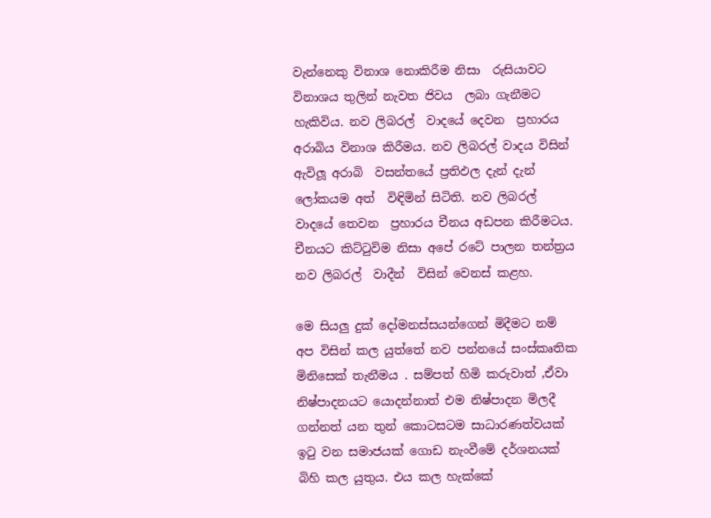වැන්නෙකු විනාශ නොකිරීම නිසා  රුසියාවට  විනාශය තුලින් නැවත ජිවය  ලබා ගැනීමට හැකිවිය. නව ලිබරල්  වාදයේ දෙවන  ප්‍රහාරය අරාබිය විනාශ කිරීමය. නව ලිබරල් වාදය විසින් ඇවිලූ අරාබි  වසන්තයේ ප්‍රතිඵල දැන් දැන් ලෝකයම අත්  විඳිමින් සිටිති. නව ලිබරල්  වාදයේ තෙවන  ප්‍රහාරය චීනය අඩපන කිරීමටය. චීනයට කිට්ටුවිම නිසා අපේ රටේ පාලන තන්ත්‍රය නව ලිබරල්  වාදීන්  විසින් වෙනස් කළහ.

මෙ සියලු දුක් දෝමනස්සයන්ගෙන් මිදීමට නම් අප විසින් කල යුත්තේ නව පන්නයේ සංස්කෘතික මිනිසෙක් තැනීමය . සම්පත් හිමි කරුවාත් ,ඒවා නිෂ්පාදනයට යොදන්නාත් එම නිෂ්පාදන මිලදී ගන්නත් යන තුන් කොටසටම සාධාරණත්වයක්  ඉටු වන සමාජයක් ගොඩ නැංවීමේ දර්ශනයක් බිහි කල යුතුය. එය කල හැක්කේ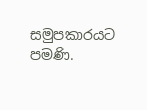සමුපකාරයට පමණි.